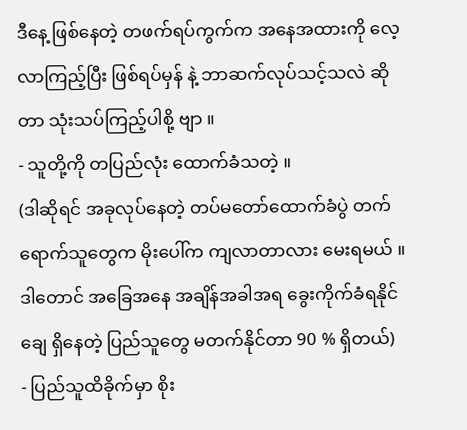ဒီနေ့ ဖြစ်နေတဲ့ တဖက်ရပ်ကွက်က အနေအထားကို လေ့လာကြည့်ပြီး ဖြစ်ရပ်မှန် နဲ့ ဘာဆက်လုပ်သင့်သလဲ ဆိုတာ သုံးသပ်ကြည့်ပါစို့ ဗျာ ။
- သူတို့ကို တပြည်လုံး ထောက်ခံသတဲ့ ။
(ဒါဆိုရင် အခုလုပ်နေတဲ့ တပ်မတော်ထောက်ခံပွဲ တက်ရောက်သူတွေက မိုးပေါ်က ကျလာတာလား မေးရမယ် ။ ဒါတောင် အခြေအနေ အချိန်အခါအရ ခွေးကိုက်ခံရနိုင်ချေ ရှိနေတဲ့ ပြည်သူတွေ မတက်နိုင်တာ 90 % ရှိတယ်)
- ပြည်သူထိခိုက်မှာ စိုး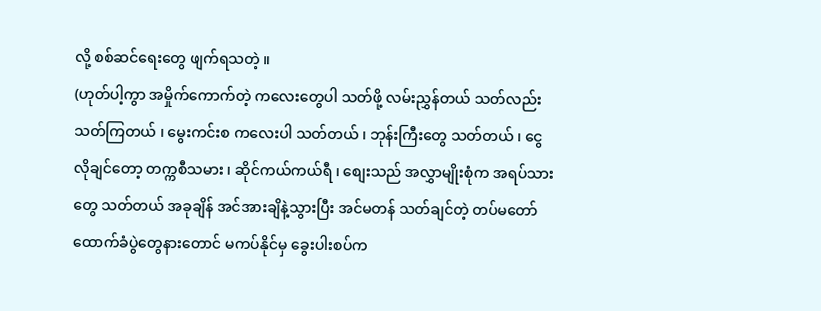လို့ စစ်ဆင်ရေးတွေ ဖျက်ရသတဲ့ ။
(ဟုတ်ပါ့ကွာ အမှိုက်ကောက်တဲ့ ကလေးတွေပါ သတ်ဖို့ လမ်းညွှန်တယ် သတ်လည်းသတ်ကြတယ် ၊ မွေးကင်းစ ကလေးပါ သတ်တယ် ၊ ဘုန်းကြီးတွေ သတ်တယ် ၊ ငွေလိုချင်တော့ တက္ကစီသမား ၊ ဆိုင်ကယ်ကယ်ရီ ၊ စျေးသည် အလွှာမျိုးစုံက အရပ်သားတွေ သတ်တယ် အခုချိန် အင်အားချိနဲ့သွားပြီး အင်မတန် သတ်ချင်တဲ့ တပ်မတော်ထောက်ခံပွဲတွေနားတောင် မကပ်နိုင်မှ ခွေးပါးစပ်က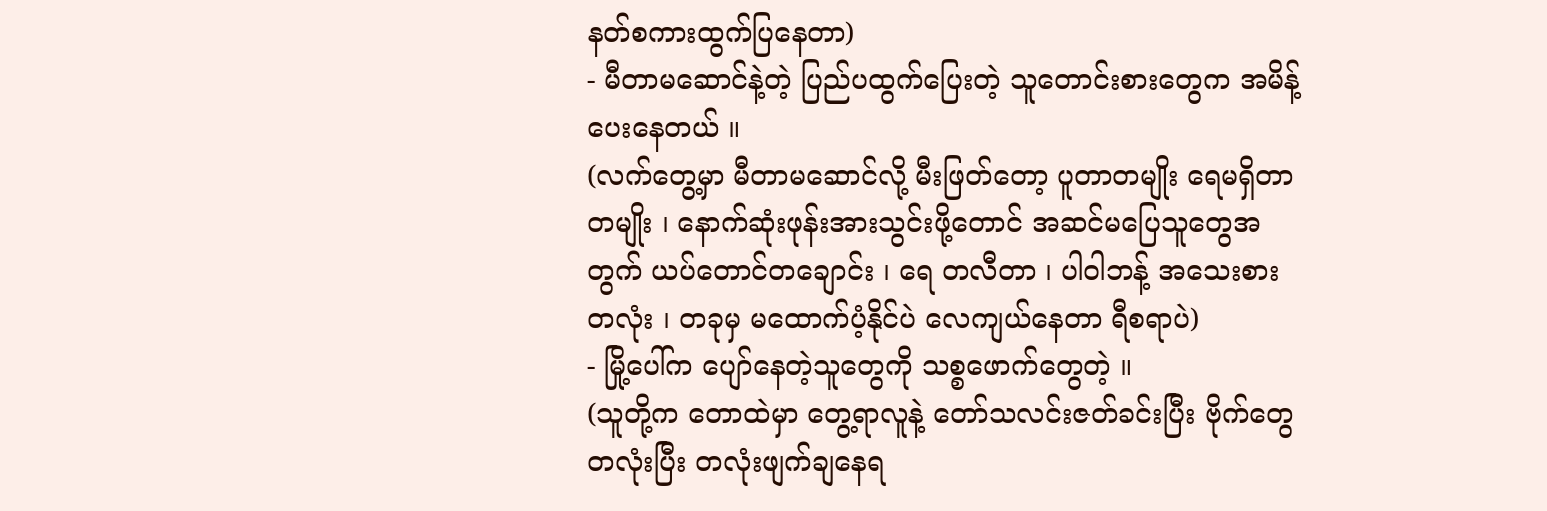နတ်စကားထွက်ပြနေတာ)
- မီတာမဆောင်နဲ့တဲ့ ပြည်ပထွက်ပြေးတဲ့ သူတောင်းစားတွေက အမိန့်ပေးနေတယ် ။
(လက်တွေ့မှာ မီတာမဆောင်လို့ မီးဖြတ်တော့ ပူတာတမျိုး ရေမရှိတာ တမျိုး ၊ နောက်ဆုံးဖုန်းအားသွင်းဖို့တောင် အဆင်မပြေသူတွေအတွက် ယပ်တောင်တချောင်း ၊ ရေ တလီတာ ၊ ပါဝါဘန့် အသေးစားတလုံး ၊ တခုမှ မထောက်ပံ့နိုင်ပဲ လေကျယ်နေတာ ရီစရာပဲ)
- မြို့ပေါ်က ပျော်နေတဲ့သူတွေကို သစ္စဖောက်တွေတဲ့ ။
(သူတို့က တောထဲမှာ တွေ့ရာလူနဲ့ တော်သလင်းဇတ်ခင်းပြီး ဗိုက်တွေ တလုံးပြီး တလုံးဖျက်ချနေရ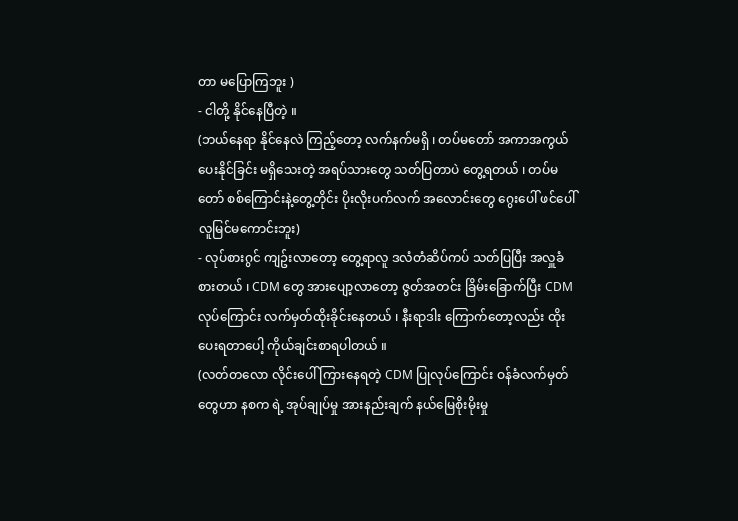တာ မပြောကြဘူး )
- ငါတို့ နိုင်နေပြီတဲ့ ။
(ဘယ်နေရာ နိုင်နေလဲ ကြည့်တော့ လက်နက်မရှိ ၊ တပ်မတော် အကာအကွယ်ပေးနိုင်ခြင်း မရှိသေးတဲ့ အရပ်သားတွေ သတ်ပြတာပဲ တွေ့ရတယ် ၊ တပ်မတော် စစ်ကြောင်းနဲ့တွေ့တိုင်း ပိုးလိုးပက်လက် အလောင်းတွေ ဂွေးပေါ် ဖင်ပေါ် လူမြင်မကောင်းဘူး)
- လုပ်စားဂွင် ကျဥ်းလာတော့ တွေ့ရာလူ ဒလံတံဆိပ်ကပ် သတ်ပြပြီး အလှူခံစားတယ် ၊ CDM တွေ အားပျော့လာတော့ ဇွတ်အတင်း ခြိမ်းခြောက်ပြီး CDM လုပ်ကြောင်း လက်မှတ်ထိုးခိုင်းနေတယ် ၊ နီးရာဒါး ကြောက်တော့လည်း ထိုးပေးရတာပေါ့ ကိုယ်ချင်းစာရပါတယ် ။
(လတ်တလော လိုင်းပေါ် ကြားနေရတဲ့ CDM ပြုလုပ်ကြောင်း ဝန်ခံလက်မှတ်တွေဟာ နစက ရဲ့ အုပ်ချုပ်မှု အားနည်းချက် နယ်မြေစိုးမိုးမှု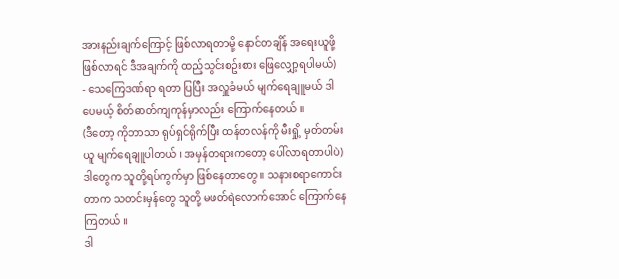အားနည်းချက်ကြောင့် ဖြစ်လာရတာမို့ နောင်တချိန် အရေးယူဖို့ ဖြစ်လာရင် ဒီအချက်ကို ထည့်သွင်းစဥ်းစား ဖြေလျှော့ရပါမယ်)
- သေကြေဒဏ်ရာ ရတာ ပြပြီး အလှူခံမယ် မျက်ရေချူမယ် ဒါပေမယ့် စိတ်ဓာတ်ကျကုန်မှာလည်း ကြောက်နေတယ် ။
(ဒီတော့ ကိုဘာသာ ရုပ်ရှင်ရိုက်ပြီး ထန်တလန်ကို မီးရှို့ မှတ်တမ်းယူ မျက်ရေချူပါတယ် ၊ အမှန်တရားကတော့ ပေါ်လာရတာပါပဲ)
ဒါတွေက သူတို့ရပ်ကွက်မှာ ဖြစ်နေတာတွေ ။ သနားစရာကောင်းတာက သတင်းမှန်တွေ သူတို့ မဖတ်ရဲလောက်အောင် ကြောက်နေကြတယ် ။
ဒါ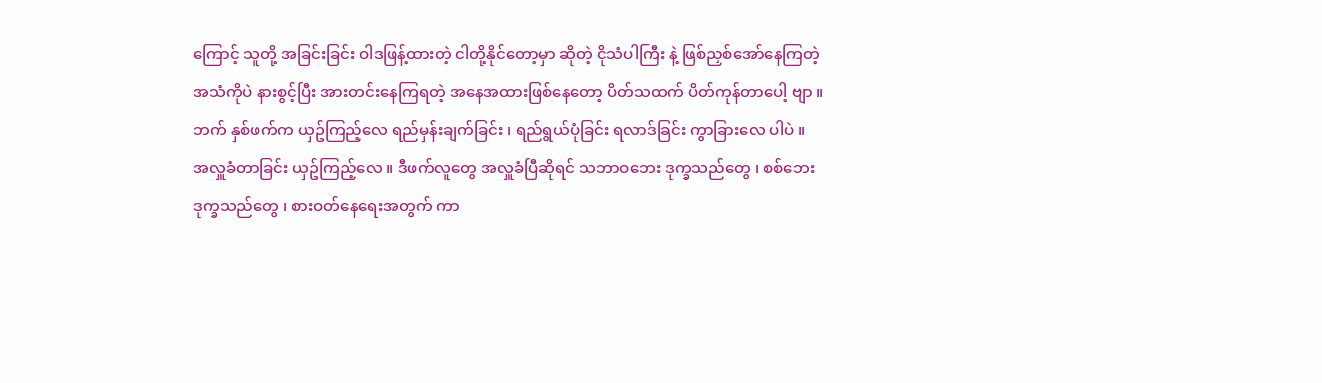ကြောင့် သူတို့ အခြင်းခြင်း ဝါဒဖြန့်ထားတဲ့ ငါတို့နိုင်တော့မှာ ဆိုတဲ့ ငိုသံပါကြီး နဲ့ ဖြစ်ညှစ်အော်နေကြတဲ့ အသံကိုပဲ နားစွင့်ပြီး အားတင်းနေကြရတဲ့ အနေအထားဖြစ်နေတော့ ပိတ်သထက် ပိတ်ကုန်တာပေါ့ ဗျာ ။
ဘက် နှစ်ဖက်က ယှဥ်ကြည့်လေ ရည်မှန်းချက်ခြင်း ၊ ရည်ရွယ်ပုံခြင်း ရလာဒ်ခြင်း ကွာခြားလေ ပါပဲ ။
အလှူခံတာခြင်း ယှဥ်ကြည့်လေ ။ ဒီဖက်လူတွေ အလှူခံပြီဆိုရင် သဘာဝဘေး ဒုက္ခသည်တွေ ၊ စစ်ဘေးဒုက္ခသည်တွေ ၊ စားဝတ်နေရေးအတွက် ကာ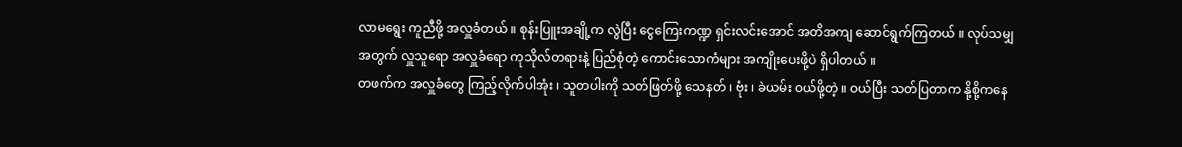လာမရွေး ကူညီဖို့ အလှူခံတယ် ။ စုန်းပြူးအချို့က လွဲပြီး ငွေကြေးကဏ္ဍ ရှင်းလင်းအောင် အတိအကျ ဆောင်ရွက်ကြတယ် ။ လုပ်သမျှ အတွက် လှူသူရော အလှူခံရော ကုသိုလ်တရားနဲ့ ပြည်စုံတဲ့ ကောင်းသောကံများ အကျိုးပေးဖို့ပဲ ရှိပါတယ် ။
တဖက်က အလှူခံတွေ ကြည့်လိုက်ပါအုံး ၊ သူတပါးကို သတ်ဖြတ်ဖို့ သေနတ် ၊ ဗုံး ၊ ခဲယမ်း ဝယ်ဖို့တဲ့ ။ ဝယ်ပြီး သတ်ပြတာက နို့စို့ကနေ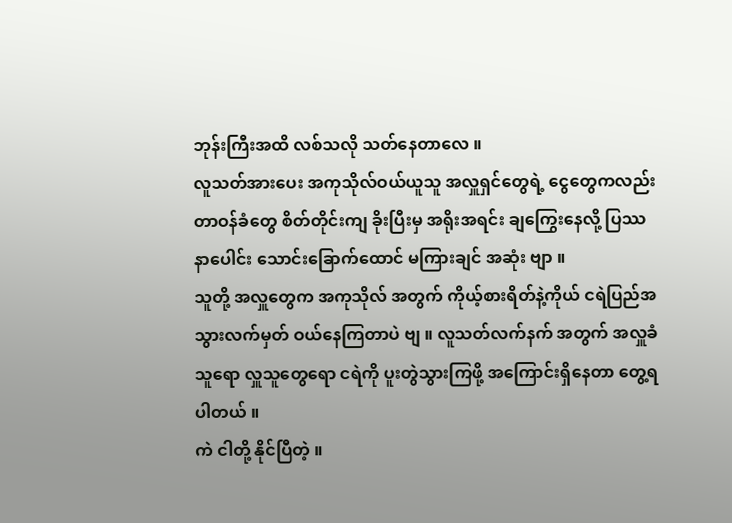ဘုန်းကြီးအထိ လစ်သလို သတ်နေတာလေ ။
လူသတ်အားပေး အကုသိုလ်ဝယ်ယူသူ အလှူရှင်တွေရဲ့ ငွေတွေကလည်း တာဝန်ခံတွေ စိတ်တိုင်းကျ ခိုးပြီးမှ အရိုးအရင်း ချကြွေးနေလို့ ပြဿနာပေါင်း သောင်းခြောက်ထောင် မကြားချင် အဆုံး ဗျာ ။
သူတို့ အလှူတွေက အကုသိုလ် အတွက် ကိုယ့်စားရိတ်နဲ့ကိုယ် ငရဲပြည်အသွားလက်မှတ် ဝယ်နေကြတာပဲ ဗျ ။ လူသတ်လက်နက် အတွက် အလှူခံသူရော လှူသူတွေရော ငရဲကို ပူးတွဲသွားကြဖို့ အကြောင်းရှိနေတာ တွေ့ရပါတယ် ။
ကဲ ငါတို့ နိုင်ပြီတဲ့ ။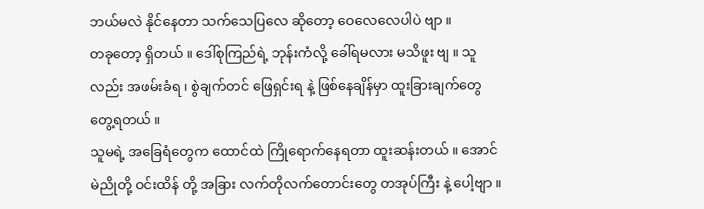ဘယ်မလဲ နိုင်နေတာ သက်သေပြလေ ဆိုတော့ ဝေလေလေပါပဲ ဗျာ ။
တခုတော့ ရှိတယ် ။ ဒေါ်စုကြည်ရဲ့ ဘုန်းကံလို့ ခေါ်ရမလား မသိဖူး ဗျ ။ သူလည်း အဖမ်းခံရ ၊ စွဲချက်တင် ဖြေရှင်းရ နဲ့ ဖြစ်နေချိန်မှာ ထူးခြားချက်တွေ တွေ့ရတယ် ။
သူမရဲ့ အခြေရံတွေက ထောင်ထဲ ကြိုရောက်နေရတာ ထူးဆန်းတယ် ။ အောင်မဲညိုတို့ ဝင်းထိန် တို့ အခြား လက်တိုလက်တောင်းတွေ တအုပ်ကြီး နဲ့ ပေါ့ဗျာ ။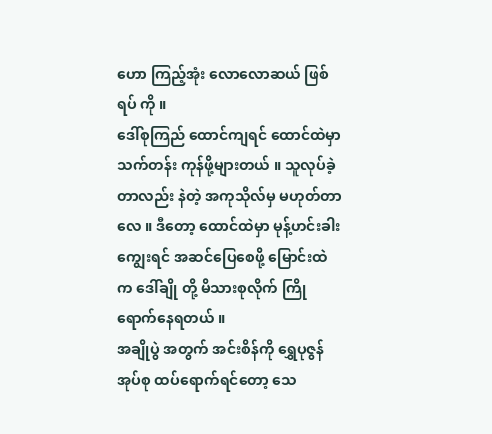ဟော ကြည့်အုံး လောလောဆယ် ဖြစ်ရပ် ကို ။
ဒေါ်စုကြည် ထောင်ကျရင် ထောင်ထဲမှာ သက်တန်း ကုန်ဖို့များတယ် ။ သူလုပ်ခဲ့တာလည်း နဲတဲ့ အကုသိုလ်မှ မဟုတ်တာလေ ။ ဒီတော့ ထောင်ထဲမှာ မုန့်ဟင်းခါး ကျွေးရင် အဆင်ပြေစေဖို့ မြောင်းထဲက ဒေါ်ချို တို့ မိသားစုလိုက် ကြိုရောက်နေရတယ် ။
အချိုပွဲ အတွက် အင်းစိန်ကို ရွှေပုဇွန် အုပ်စု ထပ်ရောက်ရင်တော့ သေ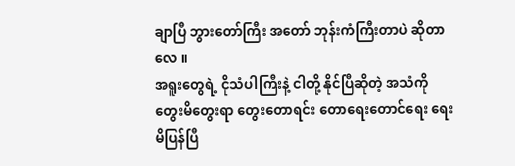ချာပြီ ဘွားတော်ကြီး အတော် ဘုန်းကံကြီးတာပဲ ဆိုတာလေ ။
အရူးတွေရဲ့ ငိုသံပါကြီးနဲ့ ငါတို့ နိုင်ပြီဆိုတဲ့ အသံကို တွေးမိတွေးရာ တွေးတောရင်း တောရေးတောင်ရေး ရေးမိပြန်ပြီ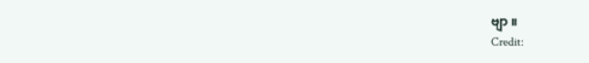ဗျာ ။
Credit: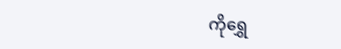ကိုရွှေ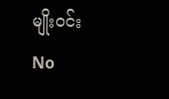မျိုးဝင်း
No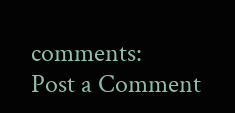comments:
Post a Comment